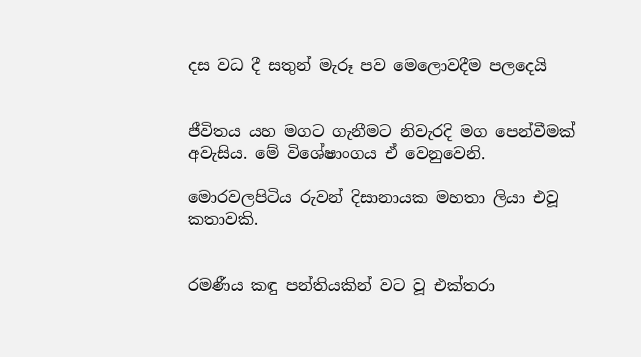දස වධ දී සතුන් මැරූ පව මෙලොවදීම පලදෙයි


ජීවිතය යහ මගට ගැනීමට නිවැරදි මග පෙන්වීමක් අවැසිය. මේ විශේෂාංගය ඒ වෙනුවෙනි.

මොරවලපිටිය රුවන් දිසානායක මහතා ලියා එවූ කතාවකි.


රමණීය කඳු පන්තියකින් වට වූ එක්තරා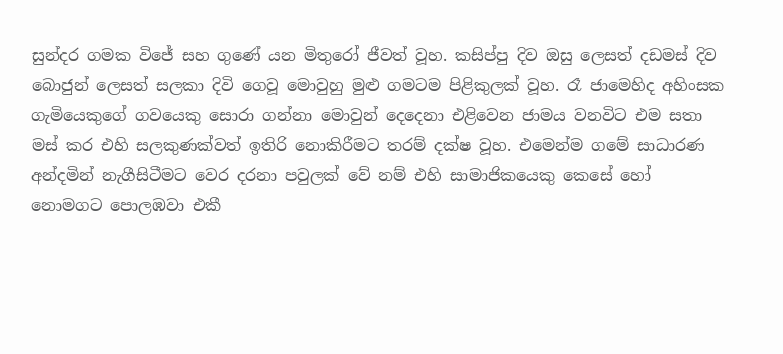සුන්දර ගමක විජේ සහ ගුණේ යන මිතුරෝ ජීවත් වූහ. කසිප්පු දිව ඔසු ලෙසත් දඩමස් දිව බොජුන් ලෙසත් සලකා දිවි ගෙවූ මොවුහු මුළු ගමටම පිළිකුලක් වූහ. රෑ ජාමෙහිද අහිංසක ගැමියෙකුගේ ගවයෙකු සොරා ගන්නා මොවුන් දෙදෙනා එළිවෙන ජාමය වනවිට එම සතා මස් කර එහි සලකුණක්වත් ඉතිරි නොකිරීමට තරම් දක්ෂ වූහ. එමෙන්ම ගමේ සාධාරණ අන්දමින් නැගීසිටීමට වෙර දරනා පවුලක් වේ නම් එහි සාමාජිකයෙකු කෙසේ හෝ නොමගට පොලඹවා එකී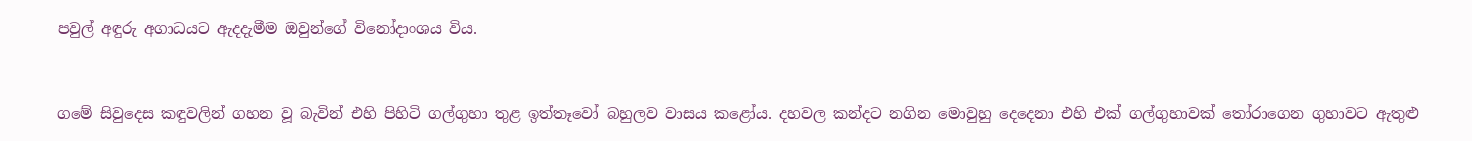පවුල් අඳුරු අගාධයට ඇදදැමීම ඔවුන්ගේ විනෝදාංශය විය.


ගමේ සිවුදෙස කඳුවලින් ගහන වූ බැවින් එහි පිහිටි ගල්ගුහා තුළ ඉත්තෑවෝ බහුලව වාසය කළෝය. දහවල කන්දට නගින මොවුහු දෙදෙනා එහි එක් ගල්ගුහාවක් තෝරාගෙන ගුහාවට ඇතුළු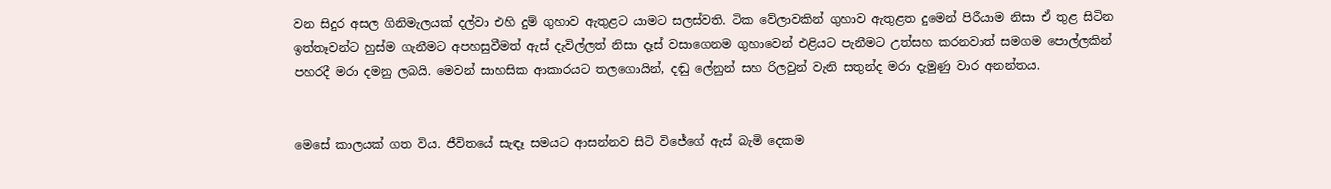වන සිදුර අසල ගිනිමැලයක් දල්වා එහි දුම් ගුහාව ඇතුළට යාමට සලස්වති. ටික වේලාවකින් ගුහාව ඇතුළත දුමෙන් පිරීයාම නිසා ඒ තුළ සිටින ඉත්තෑවන්ට හුස්ම ගැනීමට අපහසුවීමත් ඇස් දැවිල්ලත් නිසා දෑස් වසාගෙනම ගුහාවෙන් එළියට පැනීමට උත්සහ කරනවාත් සමගම පොල්ලකින් පහරදී මරා දමනු ලබයි. මෙවන් සාහසික ආකාරයට තලගොයින්, දඬු ලේනුන් සහ රිලවුන් වැනි සතුන්ද මරා දැමුණු වාර අනන්තය.


මෙසේ කාලයක් ගත විය. ජීවිතයේ සැඳෑ සමයට ආසන්නව සිටි විජේගේ ඇස් බැමි දෙකම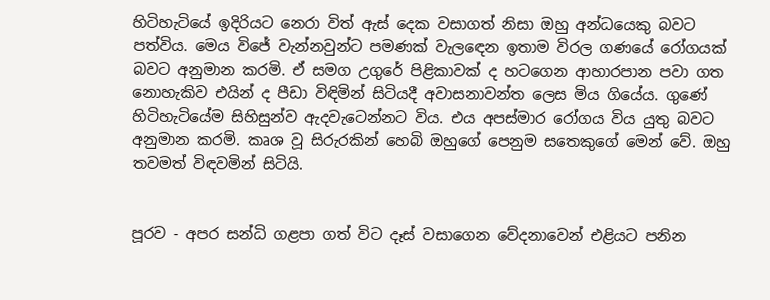හිටිහැටියේ ඉදිරියට නෙරා විත් ඇස් දෙක වසාගත් නිසා ඔහු අන්ධයෙකු බවට පත්විය. මෙය විජේ වැන්නවුන්ට පමණක් වැලඳෙන ඉතාම විරල ගණයේ රෝගයක් බවට අනුමාන කරමි. ඒ සමග උගුරේ පිළිකාවක් ද හටගෙන ආහාරපාන පවා ගත නොහැකිව එයින් ද පීඩා විඳිමින් සිටියදී අවාසනාවන්ත ලෙස මිය ගියේය. ගුණේ හිටිහැටියේම සිහිසුන්ව ඇදවැටෙන්නට විය. එය අපස්මාර රෝගය විය යුතු බවට අනුමාන කරමි. කෘශ වූ සිරුරකින් හෙබි ඔහුගේ පෙනුම සතෙකුගේ මෙන් වේ. ඔහු තවමත් විඳවමින් සිටියි.


පූරව - අපර සන්ධි ගළපා ගත් විට දෑස් වසාගෙන වේදනාවෙන් එළියට පනින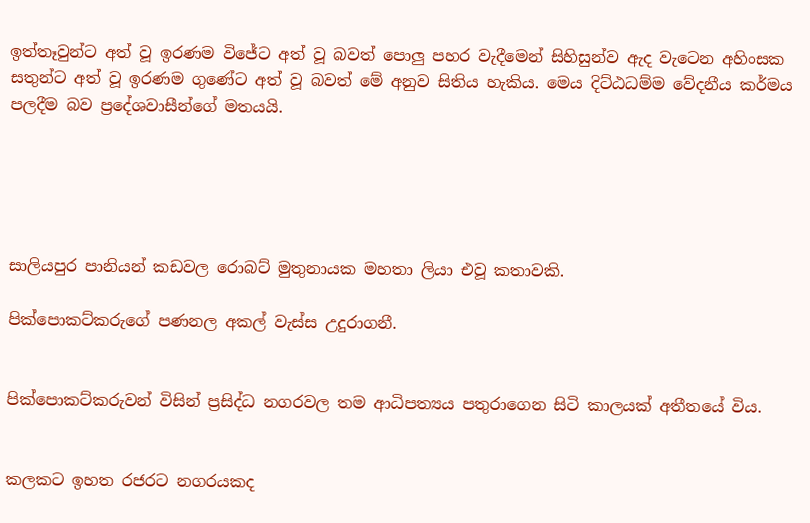ඉත්තෑවුන්ට අත් වූ ඉරණම විජේට අත් වූ බවත් පොලු පහර වැදීමෙන් සිහිසුන්ව ඇද වැටෙන අහිංසක සතුන්ට අත් වූ ඉරණම ගුණේට අත් වූ බවත් මේ අනුව සිතිය හැකිය. මෙය දිට්ඨධම්ම වේදනීය කර්මය පලදීම බව ප්‍රදේශවාසීන්ගේ මතයයි.





සාලියපුර පානියන් කඩවල රොබට් මුතුනායක මහතා ලියා එවූ කතාවකි.

පික්පොකට්කරුගේ පණනල අකල් වැස්ස උදුරාගනී.


පික්පොකට්කරුවන් විසින් ප්‍රසිද්ධ නගරවල තම ආධිපත්‍යය පතුරාගෙන සිටි කාලයක් අතීතයේ විය.


කලකට ඉහත රජරට නගරයකද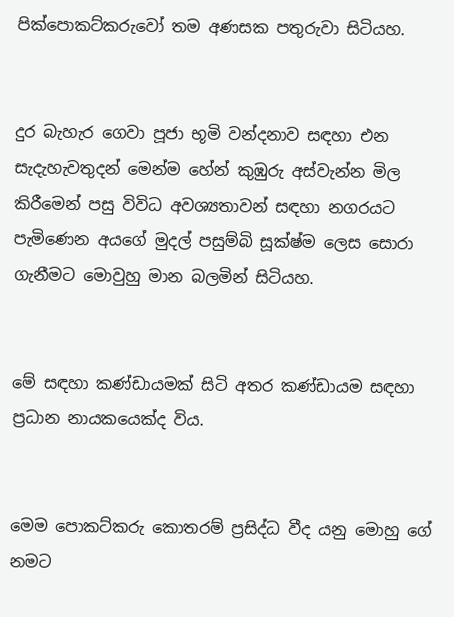පික්පොකට්කරුවෝ තම අණසක පතුරුවා සිටියහ.


දුර බැහැර ගෙවා පූජා භූමි වන්දනාව සඳහා එන සැදැහැවතුදන් මෙන්ම හේන් කුඹුරු අස්වැන්න මිල කිරීමෙන් පසු විවිධ අවශ්‍යතාවන් සඳහා නගරයට පැමිණෙන අයගේ මුදල් පසුම්බි සූක්ෂ්ම ලෙස සොරා ගැනීමට මොවුහු මාන බලමින් සිටියහ.


මේ සඳහා කණ්ඩායමක් සිටි අතර කණ්ඩායම සඳහා ප්‍රධාන නායකයෙක්ද විය.


මෙම පොකට්කරු කොතරම් ප්‍රසිද්ධ වීද යනු මොහු ගේ නමට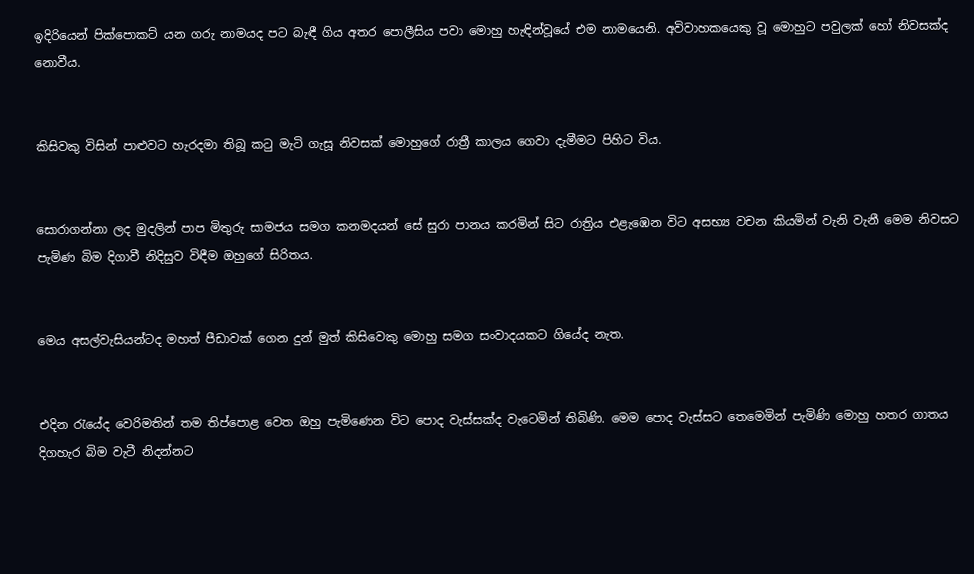ඉදිරියෙන් පික්පොකට් යන ගරු නාමයද පට බැඳී ගිය අතර පොලීසිය පවා මොහු හැඳින්වූයේ එම නාමයෙනි. අවිවාහකයෙකු වූ මොහුට පවුලක් හෝ නිවසක්ද නොවීය.


කිසිවකු විසින් පාළුවට හැරදමා තිබූ කටු මැටි ගැසූ නිවසක් මොහුගේ රාත්‍රී කාලය ගෙවා දැමීමට පිහිට විය.


සොරාගන්නා ලද මුදලින් පාප මිතුරු සාමජය සමග කනමදයන් සේ සුරා පානය කරමින් සිට රාත්‍රිය එළැඹෙන විට අසභ්‍ය වචන කියමින් වැනි වැනී මෙම නිවසට පැමිණ බිම දිගාවී නිදිසුව විඳීම ඔහුගේ සිරිතය.


මෙය අසල්වැසියන්ටද මහත් පීඩාවක් ගෙන දුන් මුත් කිසිවෙකු මොහු සමග සංවාදයකට ගියේද නැත.


එදින රැයේද වෙරිමතින් තම තිප්පොළ වෙත ඔහු පැමිණෙන විට පොද වැස්සක්ද වැටෙමින් තිබිණි. මෙම පොද වැස්සට තෙමෙමින් පැමිණි මොහු හතර ගාතය දිගහැර බිම වැටී නිදන්නට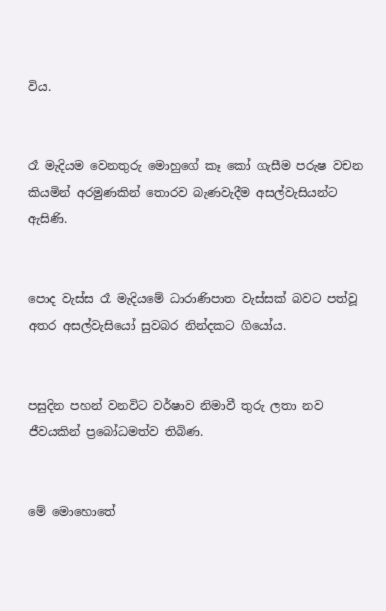විය.


රෑ මැදියම වෙනතුරු මොහුගේ කෑ කෝ ගැසීම පරුෂ වචන කියමින් අරමුණකින් තොරව බැණවැදීම අසල්වැසියන්ට ඇසිණි.


පොද වැස්ස රෑ මැදියමේ ධාරාණිපාත වැස්සක් බවට පත්වූ අතර අසල්වැසියෝ සුවබර නින්දකට ගියෝය.


පසුදින පහන් වනවිට වර්ෂාව නිමාවී තුරු ලතා නව ජීවයකින් ප්‍රබෝධමත්ව තිබිණ.


මේ මොහොතේ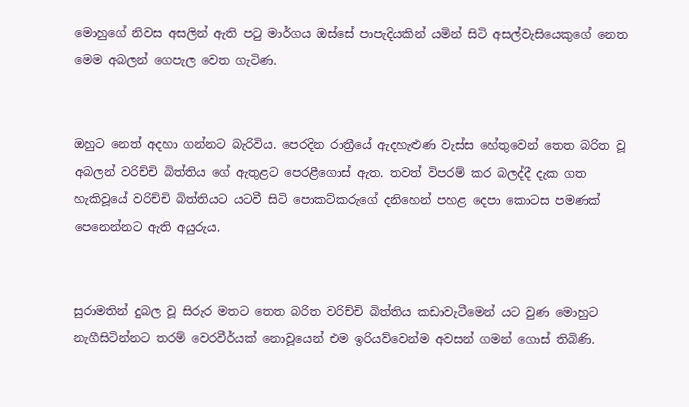මොහුගේ නිවස අසලින් ඇති පටු මාර්ගය ඔස්සේ පාපැදියකින් යමින් සිටි අසල්වැසියෙකුගේ නෙත මෙම අබලන් ගෙපැල වෙත ගැටිණ.


ඔහුට නෙත් අදහා ගන්නට බැරිවිය. පෙරදින රාත්‍රීයේ ඇදහැළුණ වැස්ස හේතුවෙන් තෙත බරිත වූ අබලන් වරිච්චි බිත්තිය ගේ ඇතුළට පෙරළීගොස් ඇත. තවත් විපරම් කර බලද්දී දැක ගත හැකිවූයේ වරිච්චි බිත්තියට යටවී සිටි පොකට්කරුගේ දනිහෙන් පහළ දෙපා කොටස පමණක් පෙනෙන්නට ඇති අයුරුය.


සුරාමතින් දුබල වූ සිරුර මතට තෙත බරිත වරිච්චි බිත්තිය කඩාවැටීමෙන් යට වුණ මොහුට නැගීසිටින්නට තරම් වෙරවීර්යක් නොවූයෙන් එම ඉරියව්වෙන්ම අවසන් ගමන් ගොස් තිබිණි.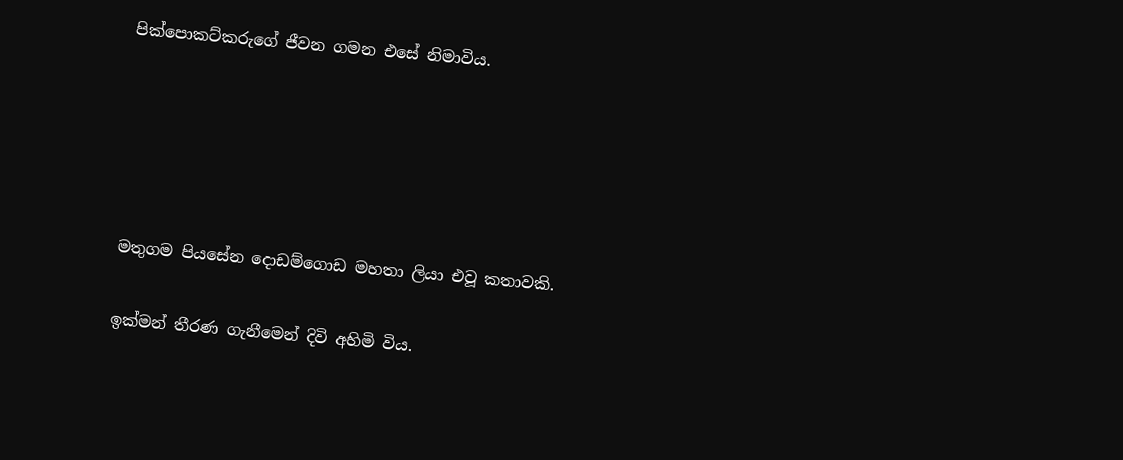පික්පොකට්කරුගේ ජීවන ගමන එසේ නිමාවිය.





මතුගම පියසේන දොඩම්ගොඩ මහතා ලියා එවූ කතාවකි.

ඉක්මන් තීරණ ගැනීමෙන් දිවි අහිමි විය.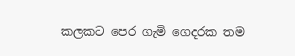කලකට පෙර ගැමි ගෙදරක තම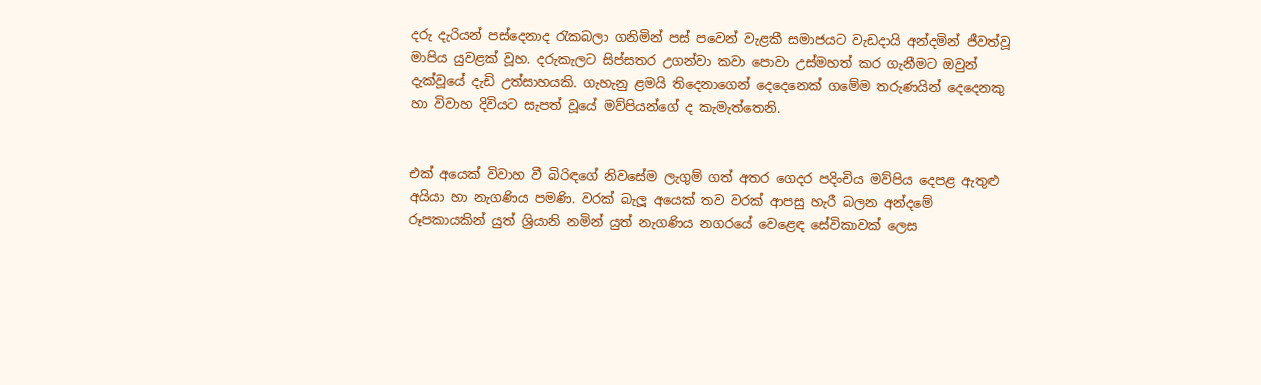දරු දැරියන් පස්දෙනාද රැකබලා ගනිමින් පස් පවෙන් වැළකී සමාජයට වැඩදායි අන්දමින් ජීවත්වූ මාපිය යුවළක් වූහ. දරුකැලට සිප්සතර උගන්වා කවා පොවා උස්මහත් කර ගැනීමට ඔවුන් දැක්වූයේ දැඩි උත්සාහයකි. ගැහැනු ළමයි තිදෙනාගෙන් දෙදෙනෙක් ගමේම තරුණයින් දෙදෙනකු හා විවාහ දිවියට සැපත් වූයේ මව්පියන්ගේ ද කැමැත්තෙනි.


එක් අයෙක් විවාහ වී බිරිඳගේ නිවසේම ලැගුම් ගත් අතර ගෙදර පදිංචිය මව්පිය දෙපළ ඇතුළු අයියා හා නැගණිය පමණි. වරක් බැලූ අයෙක් තව වරක් ආපසු හැරී බලන අන්දමේ රූපකායකින් යුත් ශ්‍රියානි නමින් යුත් නැගණිය නගරයේ වෙළෙඳ සේවිකාවක් ලෙස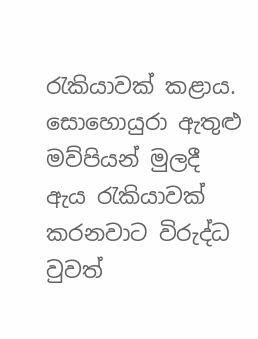රැකියාවක් කළාය. සොහොයුරා ඇතුළු මව්පියන් මුලදී ඇය රැකියාවක් කරනවාට විරුද්ධ වුවත්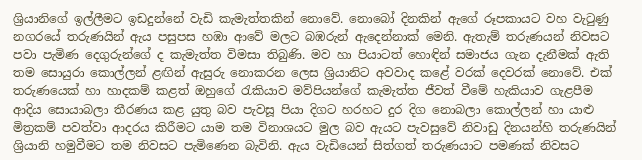ශ්‍රියානිගේ ඉල්ලීමට ඉඩදුන්නේ වැඩි කැමැත්තකින් නොවේ. නොබෝ දිනකින් ඇගේ රූපකායට වහ වැටුණු නගරයේ තරුණයින් ඇය පසුපස හඹා ආවේ මලට බඹරුන් ඇදෙන්නාක් මෙනි. ඇතැම් තරුණයන් නිවසට පවා පැමිණ දෙගුරුන්ගේ ද කැමැත්ත විමසා තිබුණි. මව හා පියාටත් හොඳින් සමාජය ගැන දැනීමක් ඇති තම සොයුරා කොල්ලන් ළඟින් ඇසුරු නොකරන ලෙස ශ්‍රියානිට අවවාද කළේ වරක් දෙවරක් නොවේ. එක් තරුණයෙක් හා හාදකම් කළත් ඔහුගේ රැකියාව මව්පියන්ගේ කැමැත්ත ජීවත් වීමේ හැකියාව ගැළපීම ආදිය සොයාබලා තීරණය කළ යුතු බව පැවසූ පියා දිගට හරහට දුර දිග නොබලා කොල්ලන් හා යාළු මිත්‍රකම් පවත්වා ආදරය කිරීමට යාම තම විනාශයට මුල බව ඇයට පැවසුවේ නිවාඩු දිනයන්හි තරුණයින් ශ්‍රියානි හමුවීමට තම නිවසට පැමිණෙන බැවිනි. ඇය වැඩියෙන් සිත්ගත් තරුණයාට පමණක් නිවසට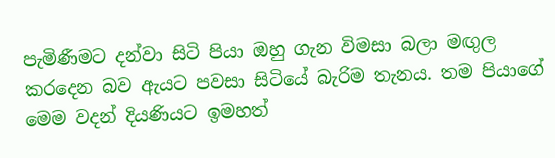පැමිණීමට දන්වා සිටි පියා ඔහු ගැන විමසා බලා මඟුල කරදෙන බව ඇයට පවසා සිටියේ බැරිම තැනය. තම පියාගේ මෙම වදන් දියණියට ඉමහත්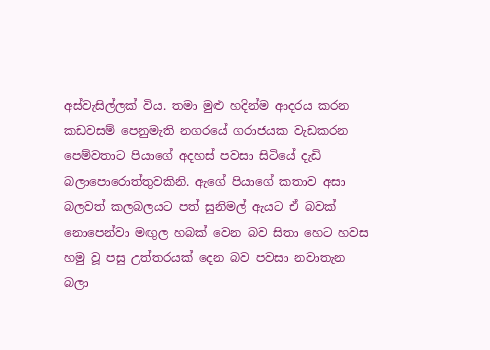අස්වැසිල්ලක් විය. තමා මුළු හදින්ම ආදරය කරන කඩවසම් පෙනුමැති නගරයේ ගරාජයක වැඩකරන පෙම්වතාට පියාගේ අදහස් පවසා සිටියේ දැඩි බලාපොරොත්තුවකිනි. ඇගේ පියාගේ කතාව අසා බලවත් කලබලයට පත් සුනිමල් ඇයට ඒ බවක් නොපෙන්වා මඟුල හබක් වෙන බව සිතා හෙට හවස හමු වූ පසු උත්තරයක් දෙන බව පවසා නවාතැන බලා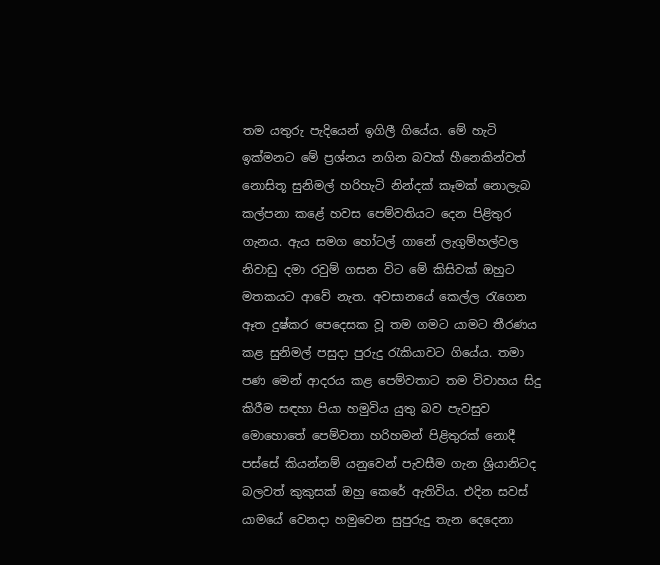තම යතුරු පැදියෙන් ඉගිලී ගියේය. මේ හැටි ඉක්මනට මේ ප්‍රශ්නය නගින බවක් හීනෙකින්වත් නොසිතූ සුනිමල් හරිහැටි නින්දක් කෑමක් නොලැබ කල්පනා කළේ හවස පෙම්වතියට දෙන පිළිතුර ගැනය. ඇය සමග හෝටල් ගානේ ලැගුම්හල්වල නිවාඩු දමා රවුම් ගසන විට මේ කිසිවක් ඔහුට මතකයට ආවේ නැත. අවසානයේ කෙල්ල රැගෙන ඈත දුෂ්කර පෙදෙසක වූ තම ගමට යාමට තීරණය කළ සුනිමල් පසුදා පුරුදු රැකියාවට ගියේය. තමා පණ මෙන් ආදරය කළ පෙම්වතාට තම විවාහය සිදු කිරීම සඳහා පියා හමුවිය යුතු බව පැවසුව මොහොතේ පෙම්වතා හරිහමන් පිළිතුරක් නොදී පස්සේ කියන්නම් යනුවෙන් පැවසීම ගැන ශ්‍රියානිටද බලවත් කුකුසක් ඔහු කෙරේ ඇතිවිය. එදින සවස් යාමයේ වෙනදා හමුවෙන සුපුරුදු තැන දෙදෙනා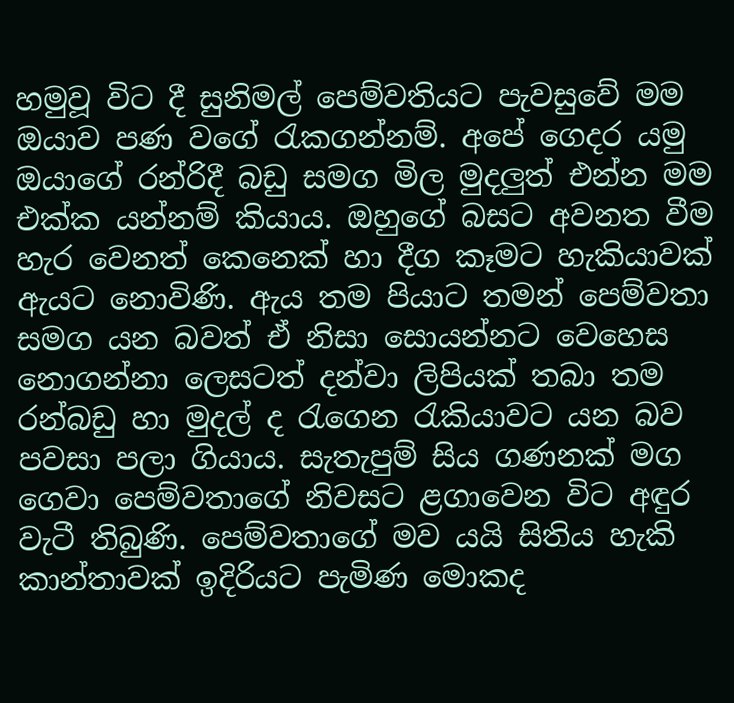හමුවූ විට දී සුනිමල් පෙම්වතියට පැවසුවේ මම ඔයාව පණ වගේ රැකගන්නම්. අපේ ගෙදර යමු ඔයාගේ රන්රිදී බඩු සමග මිල මුදලුත් එන්න මම එක්ක යන්නම් කියාය. ඔහුගේ බසට අවනත වීම හැර වෙනත් කෙනෙක් හා දීග කෑමට හැකියාවක් ඇයට නොවිණි. ඇය තම පියාට තමන් පෙම්වතා සමග යන බවත් ඒ නිසා සොයන්නට වෙහෙස නොගන්නා ලෙසටත් දන්වා ලිපියක් තබා තම රන්බඩු හා මුදල් ද රැගෙන රැකියාවට යන බව පවසා පලා ගියාය. සැතැපුම් සිය ගණනක් මග ගෙවා පෙම්වතාගේ නිවසට ළගාවෙන විට අඳුර වැටී තිබුණි. පෙම්වතාගේ මව යයි සිතිය හැකි කාන්තාවක් ඉදිරියට පැමිණ මොකද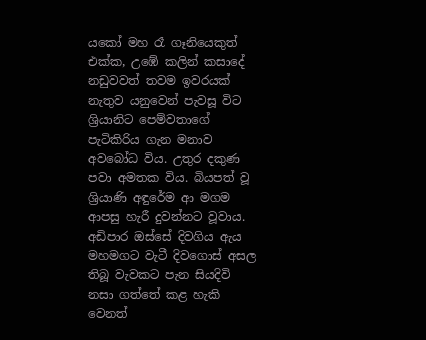යකෝ මහ රෑ ගෑනියෙකුත් එක්ක, උඹේ කලින් කසාදේ නඩුවවත් තවම ඉවරයක් නැතුව යනුවෙන් පැවසූ විට ශ්‍රියානිට පෙම්වතාගේ පැටිකිරිය ගැන මනාව අවබෝධ විය. උතුර දකුණ පවා අමතක විය. බියපත් වූ ශ්‍රියාණි අඳුරේම ආ මගම ආපසු හැරී දුවන්නට වූවාය. අඩිපාර ඔස්සේ දිවගිය ඇය මහමගට වැටී දිවගොස් අසල තිබූ වැවකට පැන සියදිවි නසා ගත්තේ කළ හැකි වෙනත්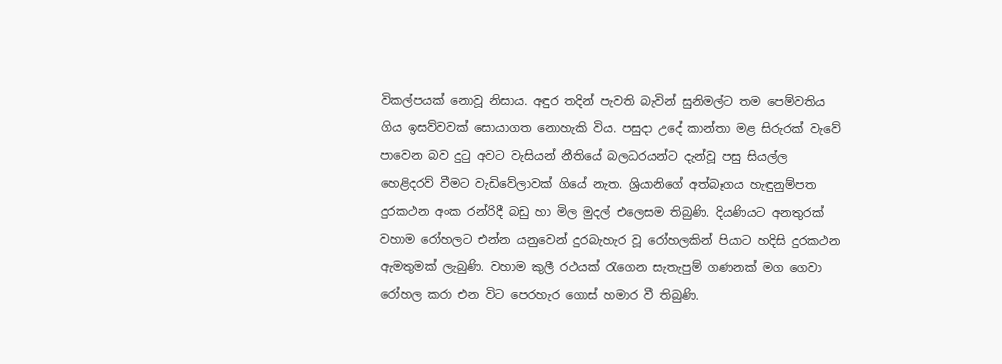විකල්පයක් නොවූ නිසාය. අඳුර තදින් පැවති බැවින් සුනිමල්ට තම පෙම්වතිය ගිය ඉසව්වවක් සොයාගත නොහැකි විය. පසුදා උදේ කාන්තා මළ සිරුරක් වැවේ පාවෙන බව දුටු අවට වැසියන් නීතියේ බලධරයන්ට දැන්වූ පසු සියල්ල හෙළිදරව් වීමට වැඩිවේලාවක් ගියේ නැත. ශ්‍රියානිගේ අත්බෑගය හැඳුනුම්පත දුරකථන අංක රන්රිදී බඩු හා මිල මුදල් එලෙසම තිබුණි. දියණියට අනතුරක් වහාම රෝහලට එන්න යනුවෙන් දුරබැහැර වූ රෝහලකින් පියාට හදිසි දුරකථන ඇමතුමක් ලැබුණි. වහාම කුලී රථයක් රැගෙන සැතැපුම් ගණනක් මග ගෙවා රෝහල කරා එන විට පෙරහැර ගොස් හමාර වී තිබුණි.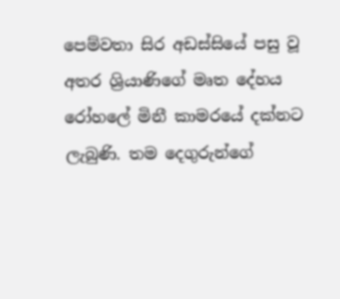පෙම්වතා සිර අඩස්සියේ පසු වූ අතර ශ්‍රියාණිගේ මෘත දේහය රෝහලේ මිනී කාමරයේ දක්නට ලැබුණි. තම දෙගුරුන්ගේ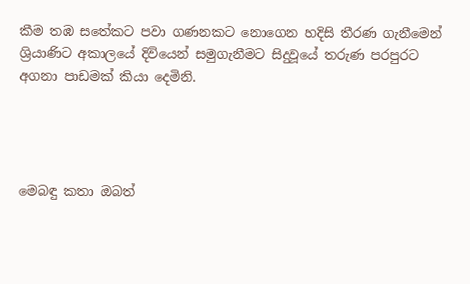කීම තඹ සතේකට පවා ගණනකට නොගෙන හදිසි තීරණ ගැනීමෙන් ශ්‍රියාණිට අකාලයේ දිවියෙන් සමුගැනීමට සිදුවූයේ තරුණ පරපුරට අගනා පාඩමක් කියා දෙමිනි.




මෙබඳු කතා ඔබත්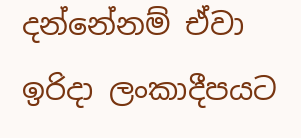දන්නේනම් ඒවා ඉරිදා ලංකාදීපයට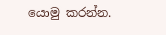යොමු කරන්න.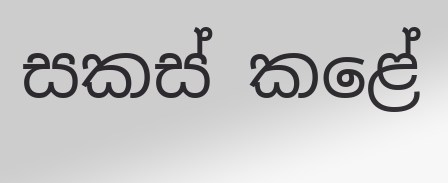සකස් කළේ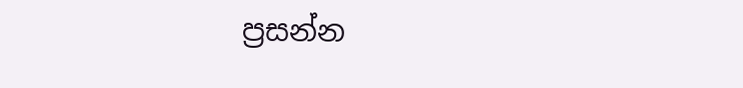ප්‍රසන්න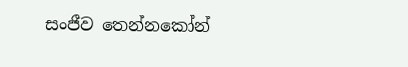සංජීව තෙන්නකෝන්